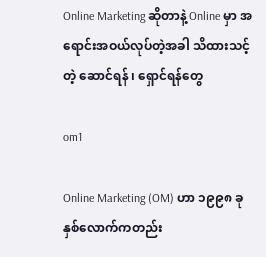Online Marketing ဆိုတာနဲ့ Online မှာ အရောင်းအဝယ်လုပ်တဲ့အခါ သိထားသင့်တဲ့ ဆောင်ရန် ၊ ရှောင်ရန်တွေ

om1

Online Marketing (OM) ဟာ ၁၉၉၈ ခုနှစ်လောက်ကတည်း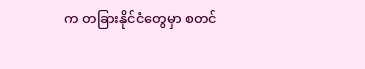က တခြားနိုင်ငံတွေမှာ စတင်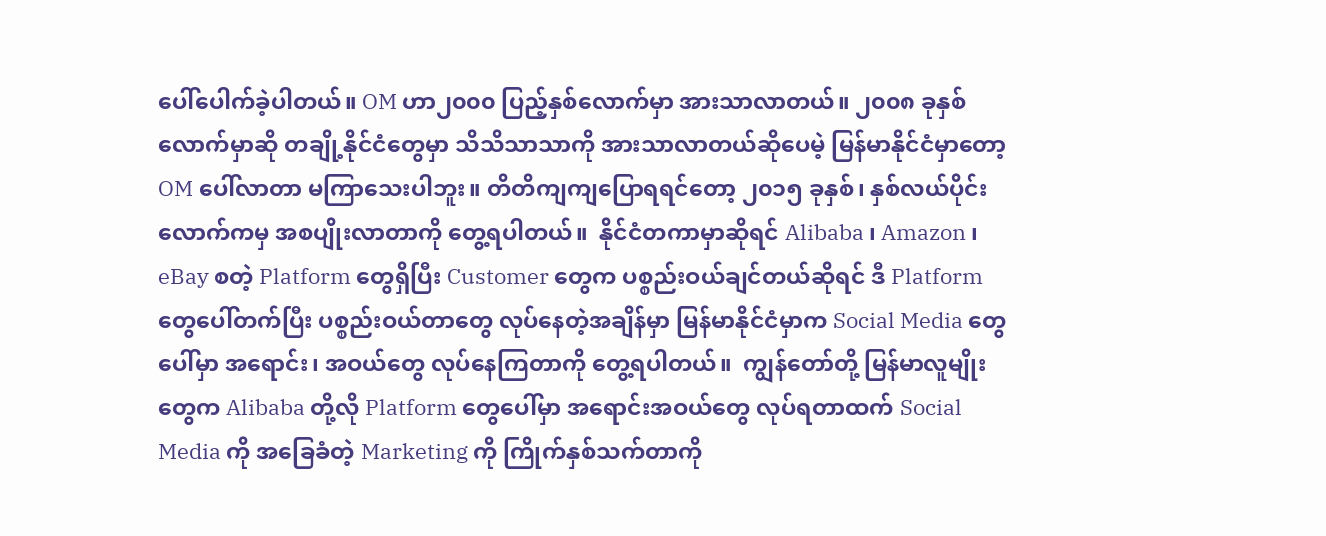ပေါ်ပေါက်ခဲ့ပါတယ်။ OM ဟာ၂၀၀၀ ပြည့်နှစ်လောက်မှာ အားသာလာတယ်။ ၂၀၀၈ ခုနှစ်လောက်မှာဆို တချို့နိုင်ငံတွေမှာ သိသိသာသာကို အားသာလာတယ်ဆိုပေမဲ့ မြန်မာနိုင်ငံမှာတော့ OM ပေါ်လာတာ မကြာသေးပါဘူး။ တိတိကျကျပြောရရင်တော့ ၂၀၁၅ ခုနှစ်၊ နှစ်လယ်ပိုင်းလောက်ကမှ အစပျိုးလာတာကို တွေ့ရပါတယ်။  နိုင်ငံတကာမှာဆိုရင် Alibaba ၊ Amazon ၊ eBay စတဲ့ Platform တွေရှိပြီး Customer တွေက ပစ္စည်းဝယ်ချင်တယ်ဆိုရင် ဒီ Platform တွေပေါ်တက်ပြီး ပစ္စည်းဝယ်တာတွေ လုပ်နေတဲ့အချိန်မှာ မြန်မာနိုင်ငံမှာက Social Media တွေပေါ်မှာ အရောင်း၊ အဝယ်တွေ လုပ်နေကြတာကို တွေ့ရပါတယ်။  ကျွန်တော်တို့ မြန်မာလူမျိုးတွေက Alibaba တို့လို Platform တွေပေါ်မှာ အရောင်းအဝယ်တွေ လုပ်ရတာထက် Social Media ကို အခြေခံတဲ့ Marketing ကို ကြိုက်နှစ်သက်တာကို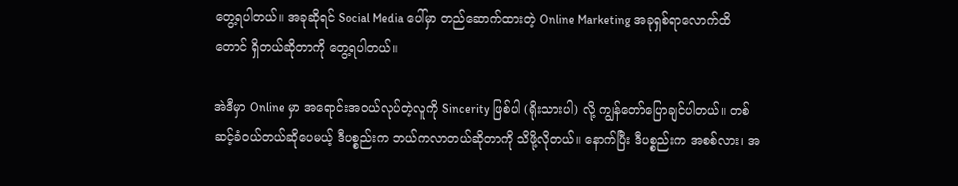တွေ့ရပါတယ်။ အခုဆိုရင် Social Media ပေါ်မှာ တည်ဆောက်ထားတဲ့ Online Marketing အခုရှစ်ရာလောက်ထိတောင် ရှိတယ်ဆိုတာကို တွေ့ရပါတယ်။

အဲဒီမှာ Online မှာ အရောင်းအဝယ်လုပ်တဲ့လူကို Sincerity ဖြစ်ပါ (ရိုးသားပါ) လို့ ကျွန်တော်ပြောချင်ပါတယ်။ တစ်ဆင့်ခံဝယ်တယ်ဆိုပေမယ့် ဒီပစ္စည်းက ဘယ်ကလာတယ်ဆိုတာကို သိဖို့လိုတယ်။ နောက်ပြီး ဒီပစ္စည်းက အစစ်လား၊ အ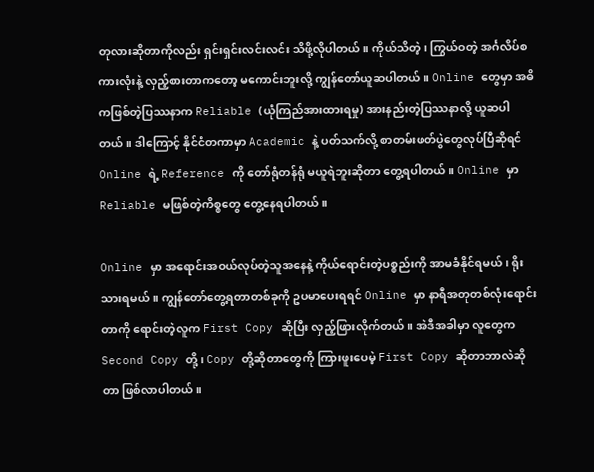တုလားဆိုတာကိုလည်း ရှင်းရှင်းလင်းလင်း သိဖို့လိုပါတယ်။ ကိုယ်သိတဲ့၊ ကြွယ်ဝတဲ့ အင်္ဂလိပ်စကားလုံးနဲ့ လှည့်စားတာကတော့ မကောင်းဘူးလို့ ကျွန်တော်ယူဆပါတယ်။ Online တွေမှာ အဓိကဖြစ်တဲ့ပြဿနာက Reliable (ယုံကြည်အားထားရမှု) အားနည်းတဲ့ပြဿနာလို့ ယူဆပါတယ်။ ဒါကြောင့် နိုင်ငံတကာမှာ Academic နဲ့ ပတ်သက်လို့ စာတမ်းဖတ်ပွဲတွေလုပ်ပြီဆိုရင် Online ရဲ့ Reference ကို တော်ရုံတန်ရုံ မယူရဲဘူးဆိုတာ တွေ့ရပါတယ်။ Online မှာ Reliable မဖြစ်တဲ့ကိစ္စတွေ တွေ့နေရပါတယ်။

Online မှာ အရောင်းအဝယ်လုပ်တဲ့သူအနေနဲ့ ကိုယ်ရောင်းတဲ့ပစ္စည်းကို အာမခံနိုင်ရမယ်၊ ရိုးသားရမယ်။ ကျွန်တော်တွေ့ရတာတစ်ခုကို ဥပမာပေးရရင် Online မှာ နာရီအတုတစ်လုံးရောင်းတာကို ရောင်းတဲ့လူက First Copy ဆိုပြီး လှည့်ဖြားလိုက်တယ်။ အဲဒီအခါမှာ လူတွေက Second Copy တို့ ၊ Copy တို့ဆိုတာတွေကို ကြားဖူးပေမဲ့ First Copy ဆိုတာဘာလဲဆိုတာ ဖြစ်လာပါတယ်။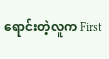ရောင်းတဲ့လူက First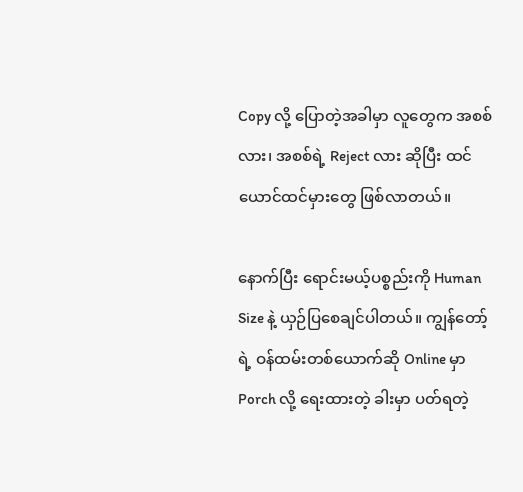Copy လို့ ပြောတဲ့အခါမှာ လူတွေက အစစ်လား၊ အစစ်ရဲ့ Reject လား ဆိုပြီး ထင်ယောင်ထင်မှားတွေ ဖြစ်လာတယ်။

နောက်ပြီး ရောင်းမယ့်ပစ္စည်းကို Human Size နဲ့ ယှဉ်ပြစေချင်ပါတယ်။ ကျွန်တော့်ရဲ့ ဝန်ထမ်းတစ်ယောက်ဆို Online မှာ Porch လို့ ရေးထားတဲ့ ခါးမှာ ပတ်ရတဲ့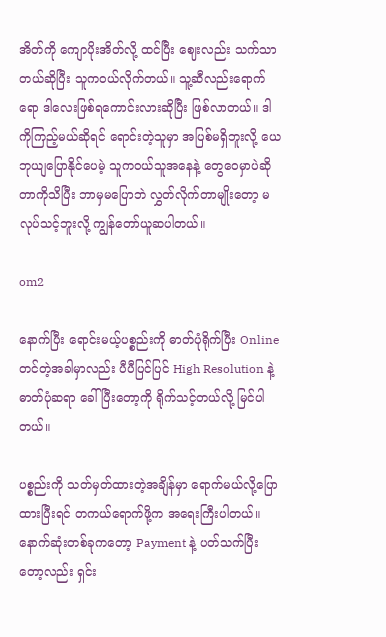အိတ်ကို ကျောပိုးအိတ်လို့ ထင်ပြီး ဈေးလည်း သက်သာတယ်ဆိုပြီး သူကဝယ်လိုက်တယ်။ သူ့ဆီလည်းရောက်ရော ဒါလေးဖြစ်ရကောင်းလားဆိုပြီး ဖြစ်လာတယ်။ ဒါကိုကြည့်မယ်ဆိုရင် ရောင်းတဲ့သူမှာ အပြစ်မရှိဘူးလို့ ယေဘုယျပြောနိုင်ပေမဲ့ သူကဝယ်သူအနေနဲ့ တွေဝေမှာပဲဆိုတာကိုသိပြီး ဘာမှမပြောဘဲ လွှတ်လိုက်တာမျိုးတော့ မလုပ်သင့်ဘူးလို့ ကျွန်တော်ယူဆပါတယ်။

om2

နောက်ပြီး ရောင်းမယ့်ပစ္စည်းကို ဓာတ်ပုံရိုက်ပြီး Online တင်တဲ့အခါမှာလည်း ပီပီပြင်ပြင် High Resolution နဲ့ ဓာတ်ပုံဆရာ ခေါ်ပြီးတော့ကို ရိုက်သင့်တယ်လို့ မြင်ပါတယ်။

ပစ္စည်းကို သတ်မှတ်ထားတဲ့အချိန်မှာ ရောက်မယ်လို့ပြောထားပြီးရင် တကယ်ရောက်ဖို့က အရေးကြီးပါတယ်။ နောက်ဆုံးတစ်ခုကတော့ Payment နဲ့ ပတ်သက်ပြီးတော့လည်း ရှင်း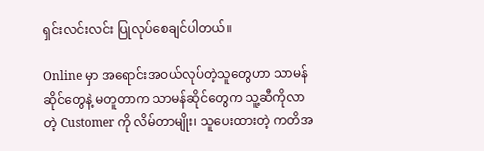ရှင်းလင်းလင်း ပြုလုပ်စေချင်ပါတယ်။

Online မှာ အရောင်းအဝယ်လုပ်တဲ့သူတွေဟာ သာမန်ဆိုင်တွေနဲ့ မတူတာက သာမန်ဆိုင်တွေက သူ့ဆီကိုလာတဲ့ Customer ကို လိမ်တာမျိုး၊ သူပေးထားတဲ့ ကတိအ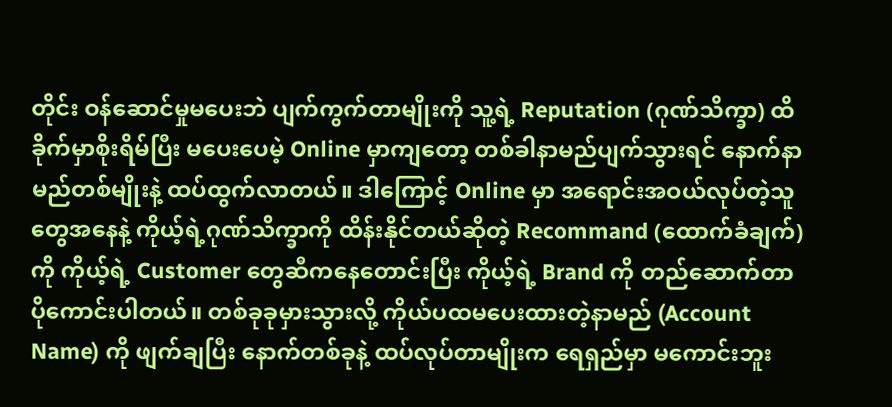တိုင်း ဝန်ဆောင်မှုမပေးဘဲ ပျက်ကွက်တာမျိုးကို သူ့ရဲ့ Reputation (ဂုဏ်သိက္ခာ) ထိခိုက်မှာစိုးရိမ်ပြီး မပေးပေမဲ့ Online မှာကျတော့ တစ်ခါနာမည်ပျက်သွားရင် နောက်နာမည်တစ်မျိုးနဲ့ ထပ်ထွက်လာတယ်။ ဒါကြောင့် Online မှာ အရောင်းအဝယ်လုပ်တဲ့သူတွေအနေနဲ့ ကိုယ့်ရဲ့ဂုဏ်သိက္ခာကို ထိန်းနိုင်တယ်ဆိုတဲ့ Recommand (ထောက်ခံချက်) ကို ကိုယ့်ရဲ့ Customer တွေဆီကနေတောင်းပြီး ကိုယ့်ရဲ့ Brand ကို တည်ဆောက်တာ ပိုကောင်းပါတယ်။ တစ်ခုခုမှားသွားလို့ ကိုယ်ပထမပေးထားတဲ့နာမည် (Account Name) ကို ဖျက်ချပြီး နောက်တစ်ခုနဲ့ ထပ်လုပ်တာမျိုးက ရေရှည်မှာ မကောင်းဘူး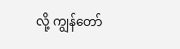လို့ ကျွန်တော်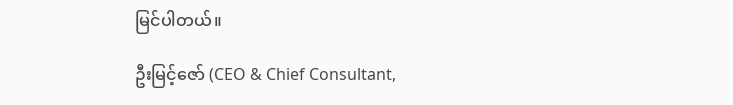မြင်ပါတယ်။

ဦးမြင့်ဇော် (CEO & Chief Consultant,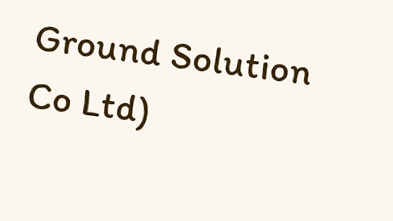Ground Solution Co Ltd)